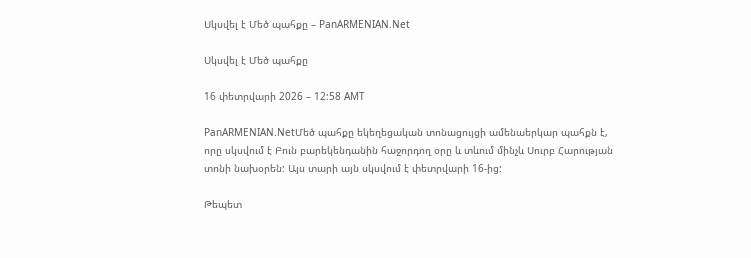Սկսվել է Մեծ պահքը – PanARMENIAN.Net

Սկսվել է Մեծ պահքը

16 փետրվարի 2026 – 12:58 AMT

PanARMENIAN.NetՄեծ պահքը եկեղեցական տոնացույցի ամենաերկար պահքն է, որը սկսվում է Բուն բարեկենդանին հաջորդող օրը և տևում մինչև Սուրբ Հարության տոնի նախօրեն: Այս տարի այն սկսվում է փետրվարի 16-ից:

Թեպետ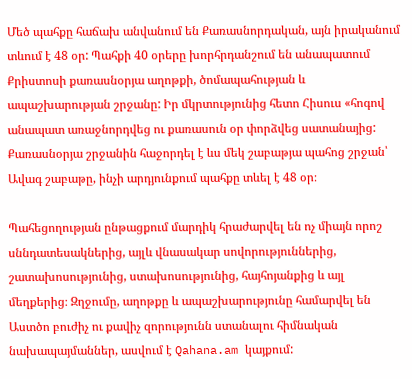Մեծ պահքը հաճախ անվանում են Քառասնորդական, այն իրականում տևում է 48 օր: Պահքի 40 օրերը խորհրդանշում են անապատում Քրիստոսի քառասնօրյա աղոթքի, ծոմապահության և ապաշխարության շրջանը: Իր մկրտությունից հետո Հիսուս «հոգով անապատ առաջնորդվեց ու քառասուն օր փորձվեց սատանայից: Քառասնօրյա շրջանին հաջորդել է ևս մեկ շաբաթյա պահոց շրջան՝ Ավագ շաբաթը, ինչի արդյունքում պահքը տևել է 48 օր։

Պահեցողության ընթացքում մարդիկ հրաժարվել են ոչ միայն որոշ սննդատեսակներից, այլև վնասակար սովորություններից, շատախոսությունից, ստախոսությունից, հայհոյանքից և այլ մեղքերից։ Զղջումը, աղոթքը և ապաշխարությունը համարվել են Աստծո բուժիչ ու քավիչ զորությունն ստանալու հիմնական նախապայմաններ, ասվում է Qahana.am կայքում: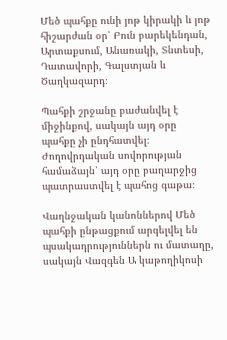Մեծ պահքը ունի յոթ կիրակի և յոթ հիշարժան օր՝ Բուն բարեկենդան, Արտաքսում, Անառակի, Տնտեսի, Դատավորի, Գալստյան և Ծաղկազարդ։

Պահքի շրջանը բաժանվել է միջինքով, սակայն այդ օրը պահքը չի ընդհատվել։ Ժողովրդական սովորության համաձայն՝ այդ օրը բաղարջից պատրաստվել է պահոց գաթա։

Վաղնջական կանոններով Մեծ պահքի ընթացքում արգելվել են պսակադրություններն ու մատաղը, սակայն Վազգեն Ա կաթողիկոսի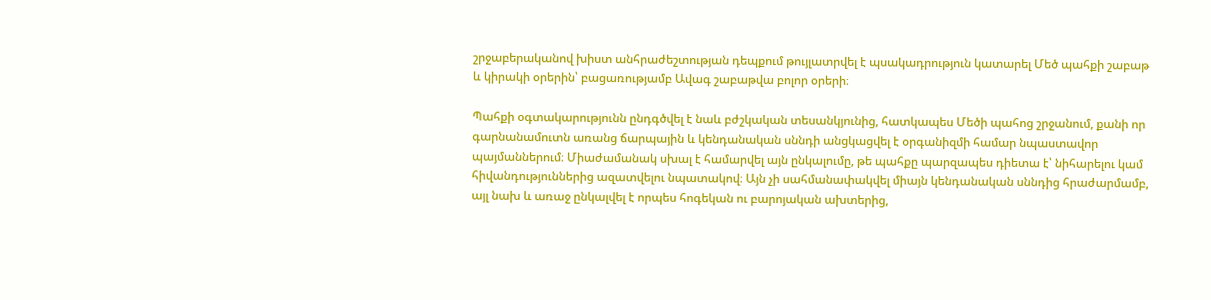շրջաբերականով խիստ անհրաժեշտության դեպքում թույլատրվել է պսակադրություն կատարել Մեծ պահքի շաբաթ և կիրակի օրերին՝ բացառությամբ Ավագ շաբաթվա բոլոր օրերի։

Պահքի օգտակարությունն ընդգծվել է նաև բժշկական տեսանկյունից, հատկապես Մեծի պահոց շրջանում, քանի որ գարնանամուտն առանց ճարպային և կենդանական սննդի անցկացվել է օրգանիզմի համար նպաստավոր պայմաններում։ Միաժամանակ սխալ է համարվել այն ընկալումը, թե պահքը պարզապես դիետա է՝ նիհարելու կամ հիվանդություններից ազատվելու նպատակով։ Այն չի սահմանափակվել միայն կենդանական սննդից հրաժարմամբ, այլ նախ և առաջ ընկալվել է որպես հոգեկան ու բարոյական ախտերից,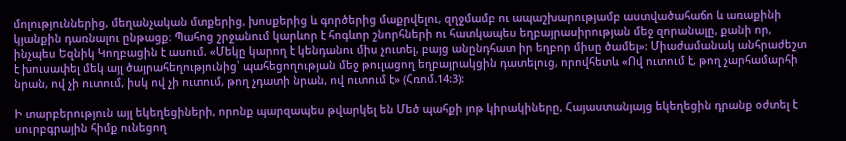մոլություններից, մեղանչական մտքերից, խոսքերից և գործերից մաքրվելու, զղջմամբ ու ապաշխարությամբ աստվածահաճո և առաքինի կյանքին դառնալու ընթացք։ Պահոց շրջանում կարևոր է հոգևոր շնորհների ու հատկապես եղբայրասիրության մեջ զորանալը, քանի որ, ինչպես Եզնիկ Կողբացին է ասում. «Մեկը կարող է կենդանու միս չուտել, բայց անընդհատ իր եղբոր միսը ծամել»: Միաժամանակ անհրաժեշտ է խուսափել մեկ այլ ծայրահեղությունից՝ պահեցողության մեջ թուլացող եղբայրակցին դատելուց, որովհետև «Ով ուտում է, թող չարհամարհի նրան, ով չի ուտում, իսկ ով չի ուտում, թող չդատի նրան, ով ուտում է» (Հռոմ.14:3):

Ի տարբերություն այլ եկեղեցիների, որոնք պարզապես թվարկել են Մեծ պահքի յոթ կիրակիները, Հայաստանյայց եկեղեցին դրանք օժտել է սուրբգրային հիմք ունեցող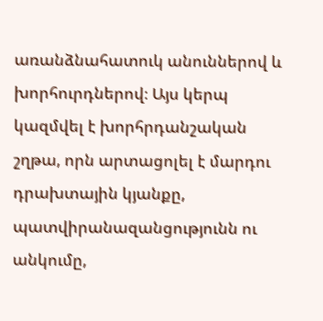առանձնահատուկ անուններով և խորհուրդներով։ Այս կերպ կազմվել է խորհրդանշական շղթա, որն արտացոլել է մարդու դրախտային կյանքը, պատվիրանազանցությունն ու անկումը,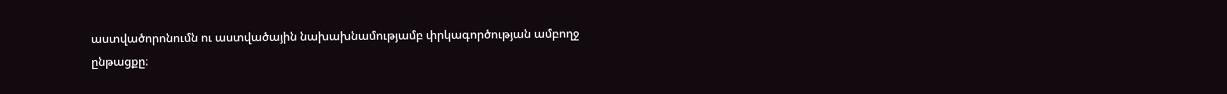աստվածորոնումն ու աստվածային նախախնամությամբ փրկագործության ամբողջ ընթացքը։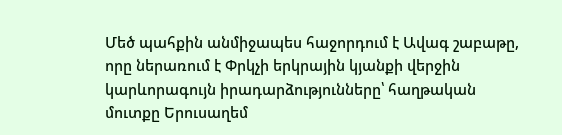Մեծ պահքին անմիջապես հաջորդում է Ավագ շաբաթը, որը ներառում է Փրկչի երկրային կյանքի վերջին կարևորագույն իրադարձությունները՝ հաղթական մուտքը Երուսաղեմ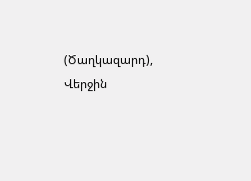(Ծաղկազարդ), Վերջին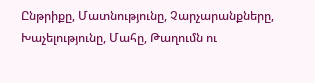Ընթրիքը, Մատնությունը, Չարչարանքները, Խաչելությունը, Մահը, Թաղումն ու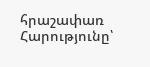հրաշափառ Հարությունը՝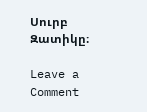Սուրբ Զատիկը։

Leave a Comment